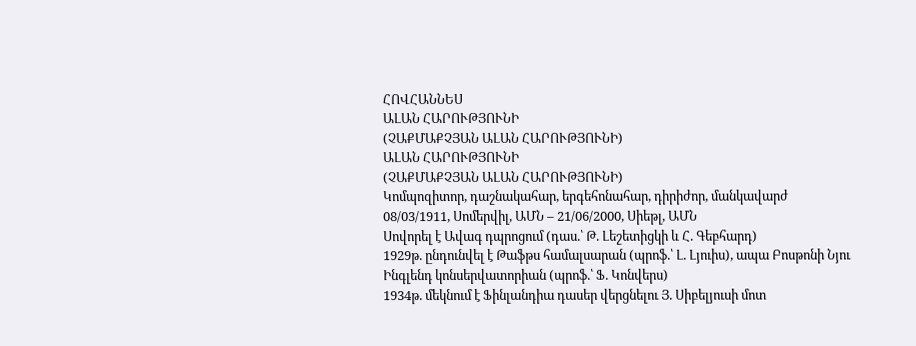ՀՈՎՀԱՆՆԵՍ
ԱԼԱՆ ՀԱՐՈՒԹՅՈՒՆԻ
(ՉԱՔՄԱՔՉՅԱՆ ԱԼԱՆ ՀԱՐՈՒԹՅՈՒՆԻ)
ԱԼԱՆ ՀԱՐՈՒԹՅՈՒՆԻ
(ՉԱՔՄԱՔՉՅԱՆ ԱԼԱՆ ՀԱՐՈՒԹՅՈՒՆԻ)
Կոմպոզիտոր, դաշնակահար, երգեհոնահար, դիրիժոր, մանկավարժ
08/03/1911, Սոմերվիլ, ԱՄՆ – 21/06/2000, Սիեթլ, ԱՄՆ
Սովորել է Ավագ դպրոցում (դաս.՝ Թ. Լեշետիցկի և Հ. Գեբհարդ)
1929թ. ընդունվել է Թաֆթս համալսարան (պրոֆ.՝ Լ. Լյուիս), ապա Բոսթոնի Նյու Ինգլենդ կոնսերվատորիան (պրոֆ.՝ Ֆ. Կոնվերս)
1934թ. մեկնում է Ֆինլանդիա դասեր վերցնելու Յ. Սիբելյուսի մոտ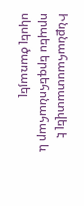Ինքնահաստատվել է որպես երգեհոնահար և սկսել ծառայել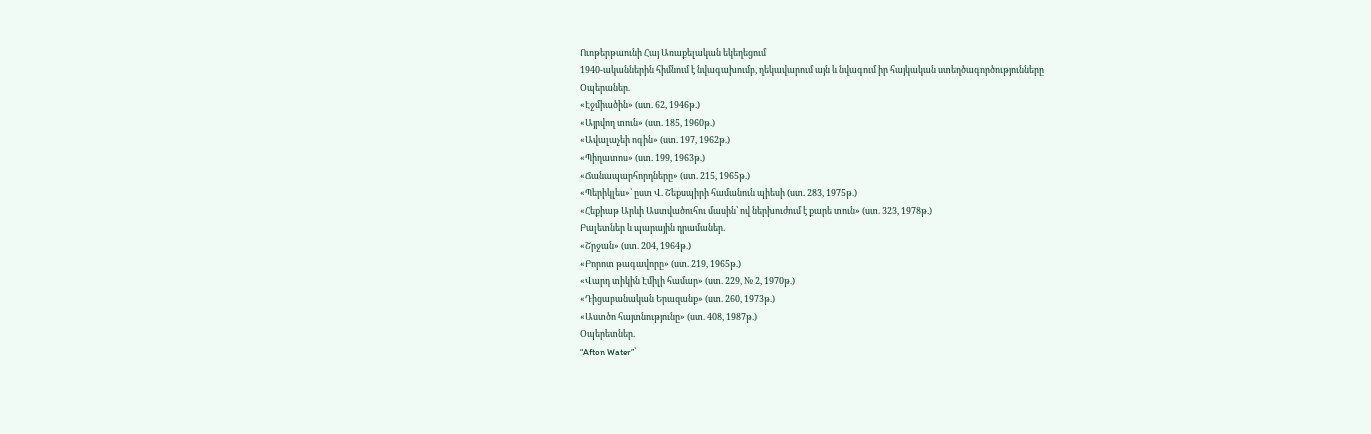Ուոթերթաունի Հայ Առաքելական եկեղեցում
1940-ականներին հիմնում է նվագախումբ, ղեկավարում այն և նվագում իր հայկական ստեղծագործությունները
Օպերաներ.
«Էջմիածին» (ստ. 62, 1946թ.)
«Այրվող տուն» (ստ. 185, 1960թ.)
«Ավալաչեի ոգին» (ստ. 197, 1962թ.)
«Պիղատոս» (ստ. 199, 1963թ.)
«Ճանապարհորդները» (ստ. 215, 1965թ.)
«Պերիկլես»՝ ըստ Վ. Շեքսպիրի համանուն պիեսի (ստ. 283, 1975թ.)
«Հեքիաթ Արևի Աստվածուհու մասին՝ ով ներխուժում է քարե տուն» (ստ. 323, 1978թ.)
Բալետներ և պարային դրամաներ.
«Շրջան» (ստ. 204, 1964թ.)
«Բորոտ թագավորը» (ստ. 219, 1965թ.)
«Վարդ տիկին Էմիլի համար» (ստ. 229, № 2, 1970թ.)
«Դիցաբանական Երազանք» (ստ. 260, 1973թ.)
«Աստծո հայտնությունը» (ստ. 408, 1987թ.)
Օպերետներ.
“Afton Water”՝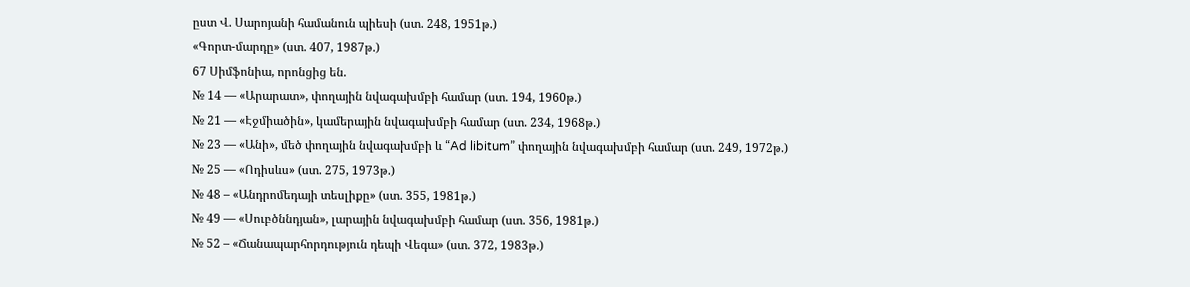ըստ Վ. Սարոյանի համանուն պիեսի (ստ. 248, 1951թ.)
«Գորտ-մարդը» (ստ. 407, 1987թ.)
67 Սիմֆոնիա, որոնցից են.
№ 14 — «Արարատ», փողային նվագախմբի համար (ստ. 194, 1960թ.)
№ 21 — «Էջմիածին», կամերային նվագախմբի համար (ստ. 234, 1968թ.)
№ 23 — «Անի», մեծ փողային նվագախմբի և “Ad libitum” փողային նվագախմբի համար (ստ. 249, 1972թ.)
№ 25 — «Ոդիսևս» (ստ. 275, 1973թ.)
№ 48 – «Անդրոմեդայի տեսլիքը» (ստ. 355, 1981թ.)
№ 49 — «Սուբծննդյան», լարային նվագախմբի համար (ստ. 356, 1981թ.)
№ 52 – «Ճանապարհորդություն դեպի Վեգա» (ստ. 372, 1983թ.)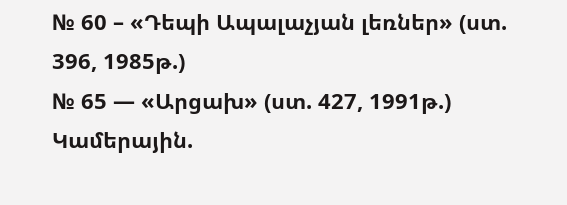№ 60 – «Դեպի Ապալաչյան լեռներ» (ստ. 396, 1985թ.)
№ 65 — «Արցախ» (ստ. 427, 1991թ.)
Կամերային.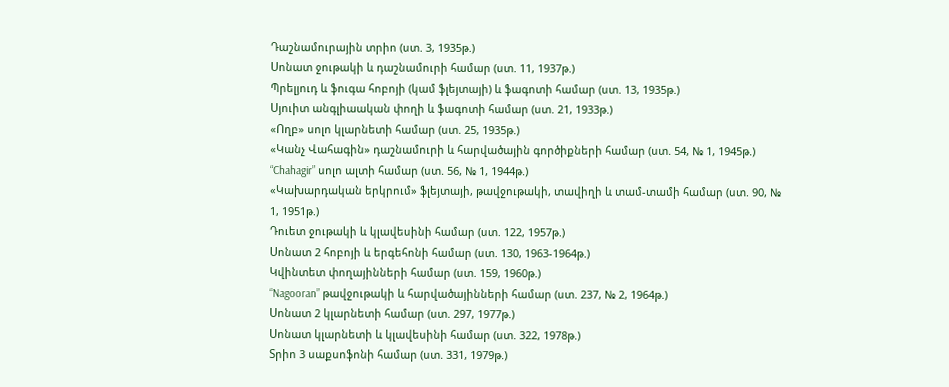Դաշնամուրային տրիո (ստ. 3, 1935թ.)
Սոնատ ջութակի և դաշնամուրի համար (ստ. 11, 1937թ.)
Պրելյուդ և ֆուգա հոբոյի (կամ ֆլեյտայի) և ֆագոտի համար (ստ. 13, 1935թ.)
Սյուիտ անգլիաական փողի և ֆագոտի համար (ստ. 21, 1933թ.)
«Ողբ» սոլո կլարնետի համար (ստ. 25, 1935թ.)
«Կանչ Վահագին» դաշնամուրի և հարվածային գործիքների համար (ստ. 54, № 1, 1945թ.)
“Chahagir” սոլո ալտի համար (ստ. 56, № 1, 1944թ.)
«Կախարդական երկրում» ֆլեյտայի, թավջութակի, տավիղի և տամ-տամի համար (ստ. 90, № 1, 1951թ.)
Դուետ ջութակի և կլավեսինի համար (ստ. 122, 1957թ.)
Սոնատ 2 հոբոյի և երգեհոնի համար (ստ. 130, 1963-1964թ.)
Կվինտետ փողայինների համար (ստ. 159, 1960թ.)
“Nagooran” թավջութակի և հարվածայինների համար (ստ. 237, № 2, 1964թ.)
Սոնատ 2 կլարնետի համար (ստ. 297, 1977թ.)
Սոնատ կլարնետի և կլավեսինի համար (ստ. 322, 1978թ.)
Տրիո 3 սաքսոֆոնի համար (ստ. 331, 1979թ.)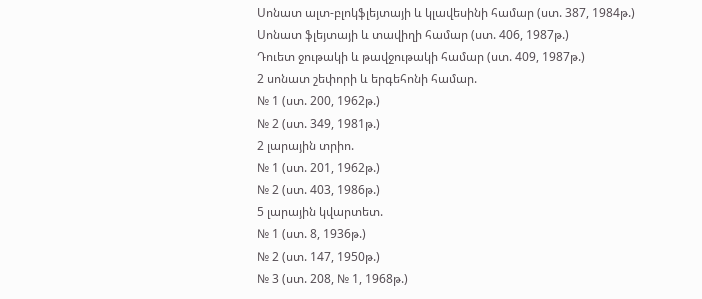Սոնատ ալտ-բլոկֆլեյտայի և կլավեսինի համար (ստ. 387, 1984թ.)
Սոնատ ֆլեյտայի և տավիղի համար (ստ. 406, 1987թ.)
Դուետ ջութակի և թավջութակի համար (ստ. 409, 1987թ.)
2 սոնատ շեփորի և երգեհոնի համար.
№ 1 (ստ. 200, 1962թ.)
№ 2 (ստ. 349, 1981թ.)
2 լարային տրիո.
№ 1 (ստ. 201, 1962թ.)
№ 2 (ստ. 403, 1986թ.)
5 լարային կվարտետ.
№ 1 (ստ. 8, 1936թ.)
№ 2 (ստ. 147, 1950թ.)
№ 3 (ստ. 208, № 1, 1968թ.)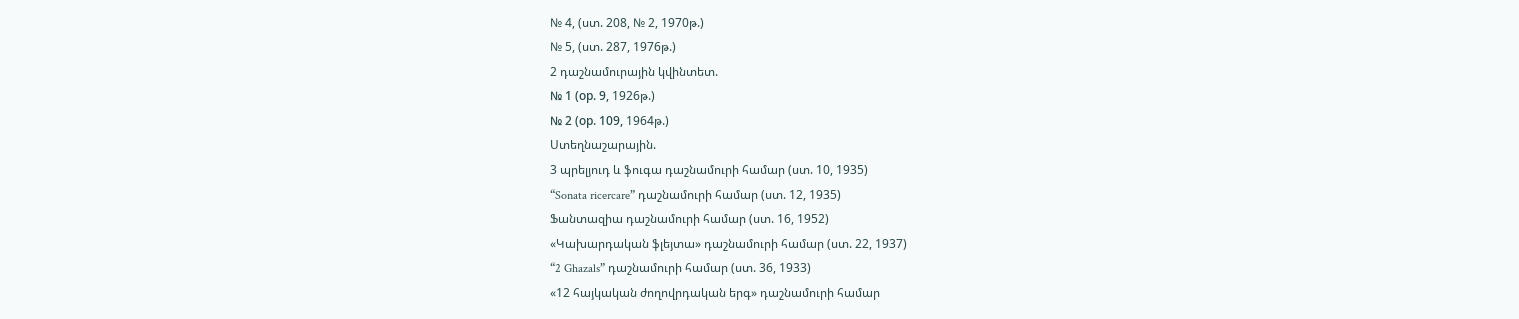№ 4, (ստ. 208, № 2, 1970թ.)
№ 5, (ստ. 287, 1976թ.)
2 դաշնամուրային կվինտետ.
№ 1 (ор. 9, 1926թ.)
№ 2 (ор. 109, 1964թ.)
Ստեղնաշարային.
3 պրելյուդ և ֆուգա դաշնամուրի համար (ստ. 10, 1935)
“Sonata ricercare” դաշնամուրի համար (ստ. 12, 1935)
Ֆանտազիա դաշնամուրի համար (ստ. 16, 1952)
«Կախարդական ֆլեյտա» դաշնամուրի համար (ստ. 22, 1937)
“2 Ghazals” դաշնամուրի համար (ստ. 36, 1933)
«12 հայկական ժողովրդական երգ» դաշնամուրի համար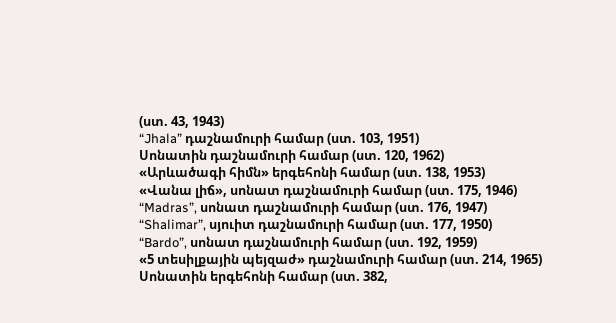(ստ. 43, 1943)
“Jhala” դաշնամուրի համար (ստ. 103, 1951)
Սոնատին դաշնամուրի համար (ստ. 120, 1962)
«Արևածագի հիմն» երգեհոնի համար (ստ. 138, 1953)
«Վանա լիճ», սոնատ դաշնամուրի համար (ստ. 175, 1946)
“Madras”, սոնատ դաշնամուրի համար (ստ. 176, 1947)
“Shalimar”, սյուիտ դաշնամուրի համար (ստ. 177, 1950)
“Bardo”, սոնատ դաշնամուրի համար (ստ. 192, 1959)
«5 տեսիլքային պեյզաժ» դաշնամուրի համար (ստ. 214, 1965)
Սոնատին երգեհոնի համար (ստ. 382,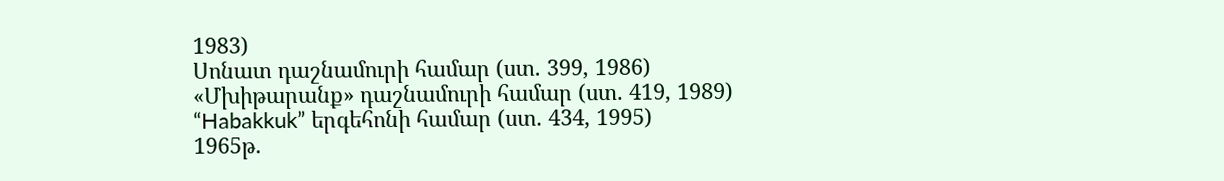1983)
Սոնատ դաշնամուրի համար (ստ. 399, 1986)
«Մխիթարանք» դաշնամուրի համար (ստ. 419, 1989)
“Habakkuk” երգեհոնի համար (ստ. 434, 1995)
1965թ.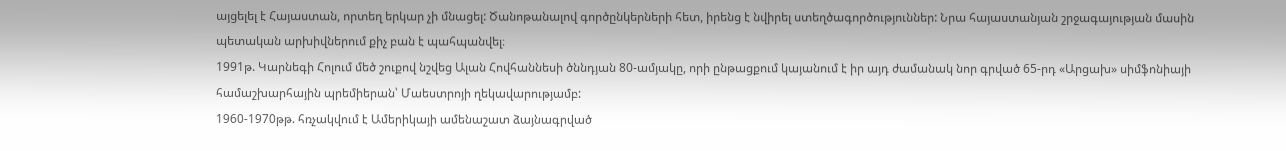այցելել է Հայաստան, որտեղ երկար չի մնացել: Ծանոթանալով գործընկերների հետ, իրենց է նվիրել ստեղծագործություններ: Նրա հայաստանյան շրջագայության մասին պետական արխիվներում քիչ բան է պահպանվել։
1991թ. Կարնեգի Հոլում մեծ շուքով նշվեց Ալան Հովհաննեսի ծննդյան 80-ամյակը, որի ընթացքում կայանում է իր այդ ժամանակ նոր գրված 65-րդ «Արցախ» սիմֆոնիայի համաշխարհային պրեմիերան՝ Մաեստրոյի ղեկավարությամբ:
1960-1970թթ. հռչակվում է Ամերիկայի ամենաշատ ձայնագրված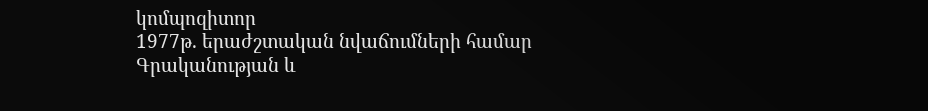կոմպոզիտոր
1977թ. երաժշտական նվաճումների համար Գրականության և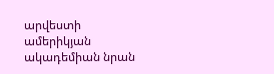արվեստի ամերիկյան ակադեմիան նրան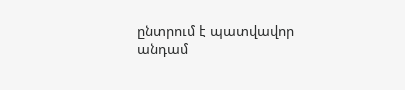ընտրում է պատվավոր անդամ